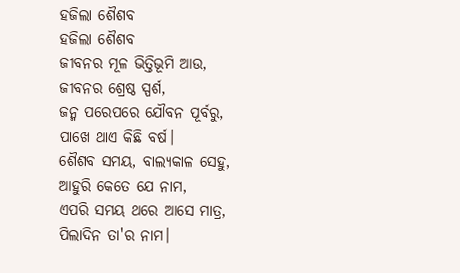ହଜିଲା ଶୈଶବ
ହଜିଲା ଶୈଶବ
ଜୀବନର ମୂଳ ଭିତ୍ତିଭୂମି ଆଉ,
ଜୀବନର ଶ୍ରେଷ୍ଠ ସ୍ପର୍ଶ,
ଜନ୍ମ ପରେପରେ ଯୌବନ ପୂର୍ବରୁ,
ପାଖେ ଥାଏ କିଛି ବର୍ଷ।
ଶୈଶବ ସମୟ, ବାଲ୍ୟକାଳ ସେହୁ,
ଆହୁରି କେତେ ଯେ ନାମ,
ଏପରି ସମୟ ଥରେ ଆସେ ମାତ୍ର,
ପିଲାଦିନ ତା'ର ନାମ।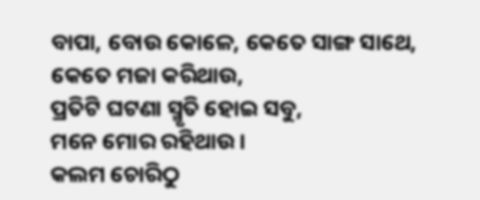ବାପା, ବୋଉ କୋଳେ, କେତେ ସାଙ୍ଗ ସାଥେ,
କେତେ ମଜା କରିଥାଉ,
ପ୍ରତିଟି ଘଟଣା ସ୍ମୃତି ହୋଇ ସବୁ,
ମନେ ମୋର ରହିଥାଉ।
କଲମ ଚୋରିଠୁ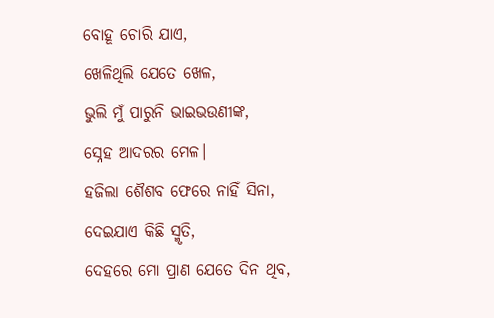ବୋହୂ ଚୋରି ଯାଏ,
ଖେଳିଥିଲି ଯେତେ ଖେଳ,
ଭୁଲି ମୁଁ ପାରୁନି ଭାଇଭଉଣୀଙ୍କ,
ସ୍ନେହ ଆଦରର ମେଳ।
ହଜିଲା ଶୈଶବ ଫେରେ ନାହିଁ ସିନା,
ଦେଇଯାଏ କିଛି ସ୍ମୃତି,
ଦେହରେ ମୋ ପ୍ରାଣ ଯେତେ ଦିନ ଥିବ,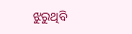ଝୁରୁଥିବି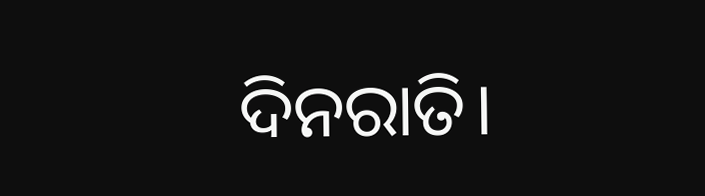ଦିନରାତି।